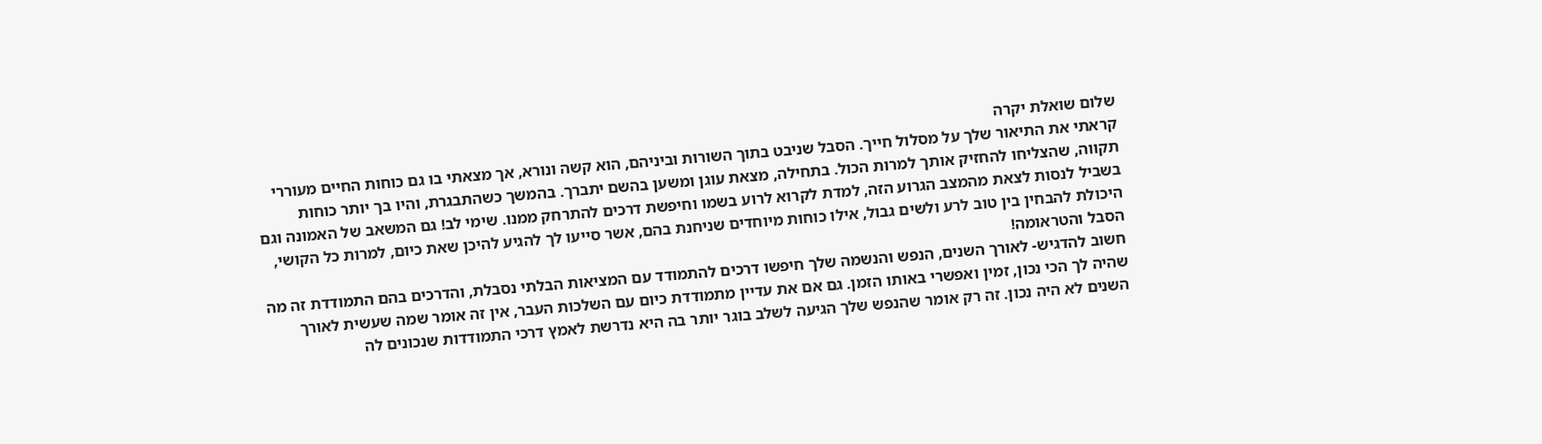שלום שואלת יקרה
קראתי את התיאור שלך על מסלול חייך. הסבל שניבט בתוך השורות וביניהם, הוא קשה ונורא, אך מצאתי בו גם כוחות החיים מעוררי תקווה, שהצליחו להחזיק אותך למרות הכול. בתחילה, מצאת עוגן ומשען בהשם יתברך. בהמשך כשהתבגרת, והיו בך יותר כוחות בשביל לנסות לצאת מהמצב הגרוע הזה, למדת לקרוא לרוע בשמו וחיפשת דרכים להתרחק ממנו. שימי לב! גם המשאב של האמונה וגם היכולת להבחין בין טוב לרע ולשים גבול, אילו כוחות מיוחדים שניחנת בהם, אשר סייעו לך להגיע להיכן שאת כיום, למרות כל הקושי, הסבל והטראומה!
חשוב להדגיש- לאורך השנים, הנפש והנשמה שלך חיפשו דרכים להתמודד עם המציאות הבלתי נסבלת, והדרכים בהם התמודדת זה מה שהיה לך הכי נכון, זמין ואפשרי באותו הזמן. גם אם את עדיין מתמודדת כיום עם השלכות העבר, אין זה אומר שמה שעשית לאורך השנים לא היה נכון. זה רק אומר שהנפש שלך הגיעה לשלב בוגר יותר בה היא נדרשת לאמץ דרכי התמודדות שנכונים לה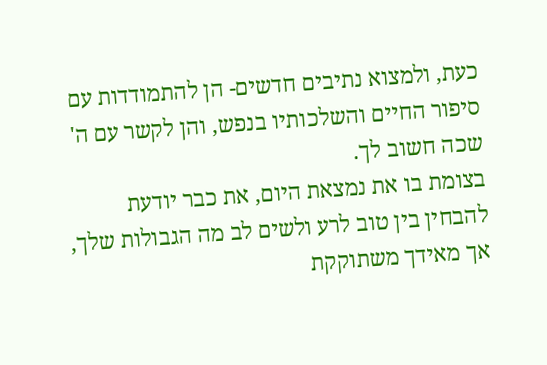כעת, ולמצוא נתיבים חדשים- הן להתמודדות עם סיפור החיים והשלכותיו בנפש, והן לקשר עם ה' שכה חשוב לך.
בצומת בו את נמצאת היום, את כבר יודעת להבחין בין טוב לרע ולשים לב מה הגבולות שלך, אך מאידך משתוקקת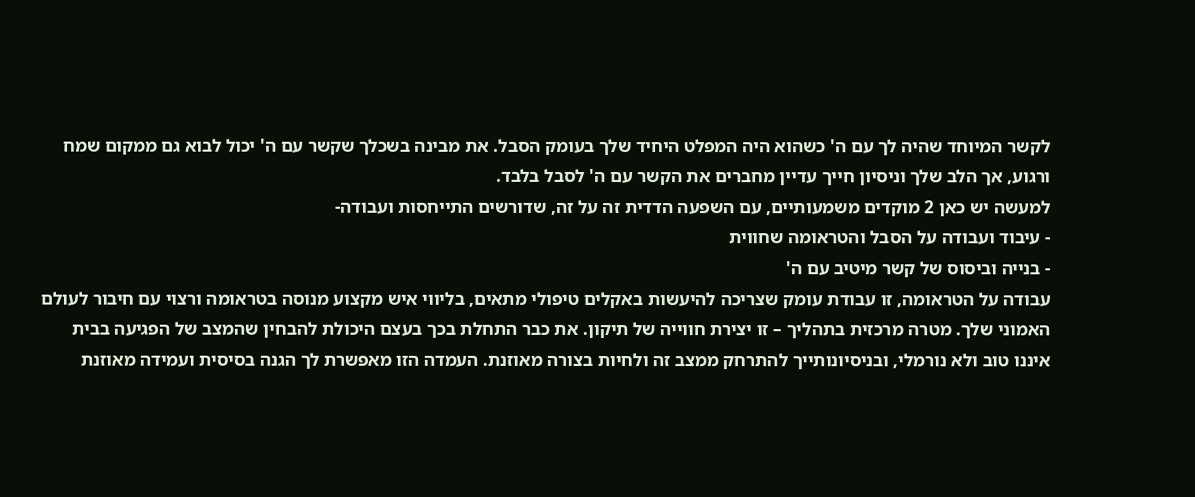לקשר המיוחד שהיה לך עם ה' כשהוא היה המפלט היחיד שלך בעומק הסבל. את מבינה בשכלך שקשר עם ה' יכול לבוא גם ממקום שמח ורגוע, אך הלב שלך וניסיון חייך עדיין מחברים את הקשר עם ה' לסבל בלבד.
למעשה יש כאן 2 מוקדים משמעותיים, עם השפעה הדדית זה על זה, שדורשים התייחסות ועבודה-
- עיבוד ועבודה על הסבל והטראומה שחווית
- בנייה וביסוס של קשר מיטיב עם ה'
עבודה על הטראומה, זו עבודת עומק שצריכה להיעשות באקלים טיפולי מתאים, בליווי איש מקצוע מנוסה בטראומה ורצוי עם חיבור לעולם האמוני שלך. מטרה מרכזית בתהליך – זו יצירת חווייה של תיקון. את כבר התחלת בכך בעצם היכולת להבחין שהמצב של הפגיעה בבית איננו טוב ולא נורמלי, ובניסיונותייך להתרחק ממצב זה ולחיות בצורה מאוזנת. העמדה הזו מאפשרת לך הגנה בסיסית ועמידה מאוזנת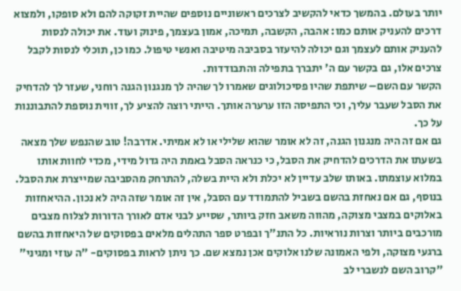יותר בעולם. בהמשך כדאי להקשיב לצרכים ראשוניים נוספים שהיית זקוקה להם ולא סופקו, ולמצוא דרכים להעניק אותם כמו: אהבה, הקשבה, תמיכה, אמון בעצמך, פינוק ועוד. את יכולה לנסות להעניק אותם לעצמך וגם יכולה להיעזר בסביבה מיטיבה ואנשי טיפול. כמו כן, תוכלי לנסות לקבל צרכים אלו, גם בקשר עם ה' יתברך בתפילה והתבודדות.
הקשר עם השם– שיתפת שהיו פסיכולוגים שאמרו לך שהיה לך מנגנון הגנה רוחני, שעזר לך להדחיק את הסבל שעבר עליך, וכי התפיסה הזו ערערה אותך. הייתי רוצה להציע לך, זווית נוספת להתבוננות על כך.
גם אם זה היה מנגנון הגנה, זה לא אומר שהוא שלילי או לא אמיתי. אדרבה! טוב שהנפש שלך מצאה בשעתו את הדרכים להדחיק את הסבל, כי כנראה הסבל באמת היה גדול מידי, מכדי לחוות אותו במלוא עוצמתו. באותו שלב עדיין לא יכלת ולא היית בשלה, להתרחק מהסביבה שמייצרת את הסבל.
בנוסף, גם אם נאחזת בהשם בשביל להתמודד עם הסבל, אין זה אומר שזה היה לא נכון. ההיאחזות באלוקים במצבי מצוקה, מהווה משאב חזק ביותר, שסייע לבני אדם לאורך הדורות לצלוח מצבים מורכבים ביותר וצרות נוראיות. כל התנ"ך ובפרט ספר התהלים מלאים בפסוקים של היאחזות בהשם ברגעי מצוקה, ולפי האמונה שלנו אלוקים אכן נמצא שם. כך ניתן לראות בפסוקים- "ה עוזי ומגיני" "קרוב השם לנשברי לב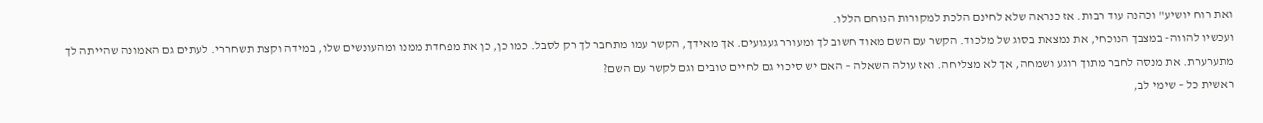ואת רוח יושיע" וכהנה עוד רבות. אז כנראה שלא לחינם הלכת למקורות הנוחם הללו.
ועכשיו להווה- במצבך הנוכחי, את נמצאת בסוג של מלכוד. הקשר עם השם מאוד חשוב לך ומעורר געגועים. אך מאידך, הקשר עמו מתחבר לך רק לסבל. כמו כן, כן את מפחדת ממנו ומהעונשים שלו, במידה וקצת תשחררי. לעתים גם האמונה שהייתה לך מתערערת. את מנסה לחבר מתוך רוגע ושמחה, אך לא מצליחה. ואז עולה השאלה – האם יש סיכוי גם לחיים טובים וגם לקשר עם השם?
ראשית כל – שימי לב,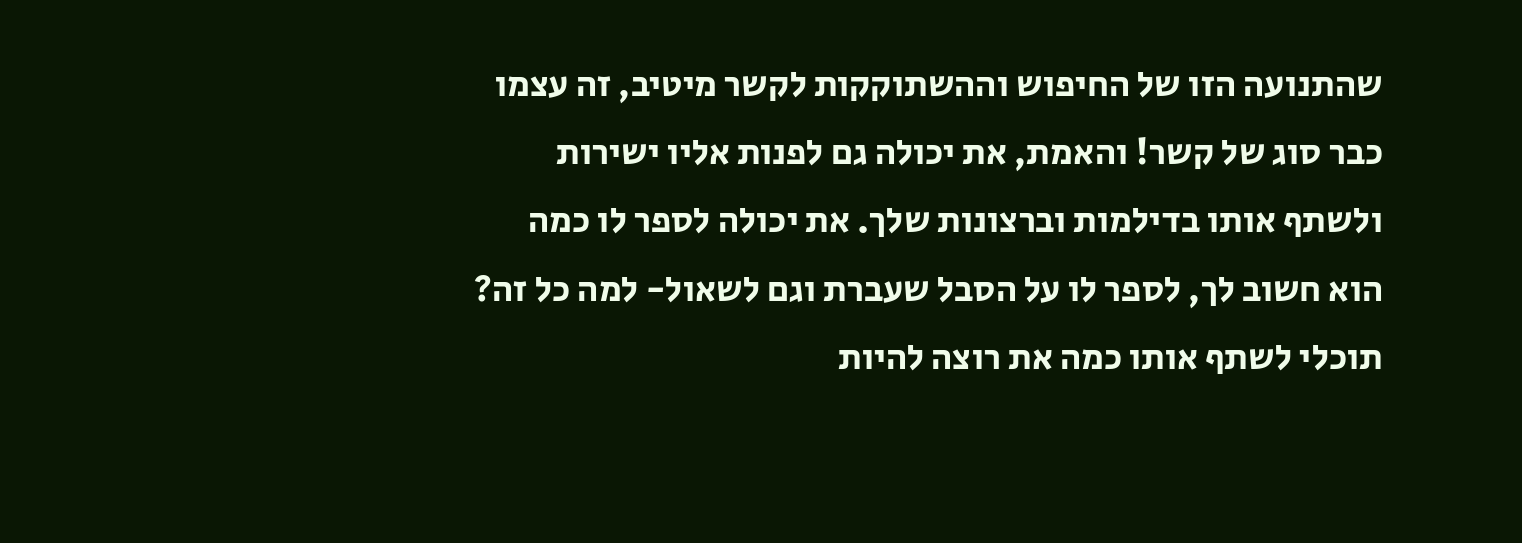שהתנועה הזו של החיפוש וההשתוקקות לקשר מיטיב, זה עצמו כבר סוג של קשר! והאמת, את יכולה גם לפנות אליו ישירות ולשתף אותו בדילמות וברצונות שלך. את יכולה לספר לו כמה הוא חשוב לך, לספר לו על הסבל שעברת וגם לשאול- למה כל זה? תוכלי לשתף אותו כמה את רוצה להיות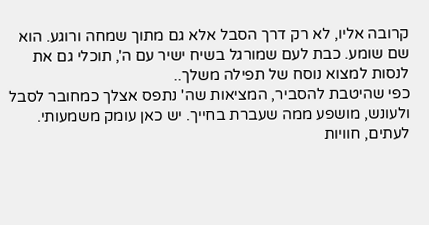קרובה אליו, לא רק דרך הסבל אלא גם מתוך שמחה ורוגע. הוא שם שומע. כבת לעם שמורגל בשיח ישיר עם ה', תוכלי גם את לנסות למצוא נוסח של תפילה משלך..
כפי שהיטבת להסביר, המציאות שה' נתפס אצלך כמחובר לסבל ולעונש, מושפע ממה שעברת בחייך. יש כאן עומק משמעותי. לעתים, חוויות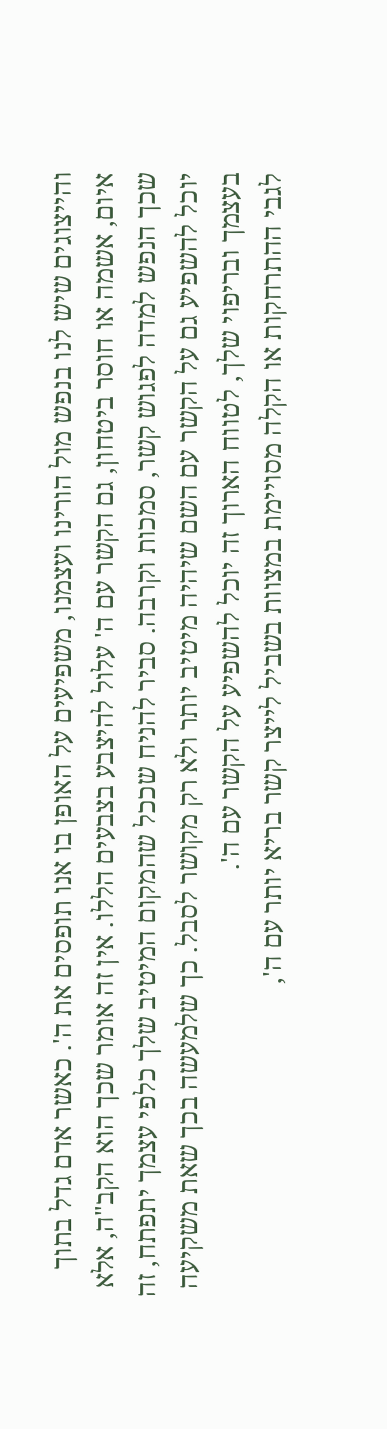והייצוגים שיש לנו בנפש מול הורינו ועצמנו, משפיעים על האופן בו אנו תופסים את ה'. כאשר אדם גדל בתוך איום, אשמה או חוסר ביטחון, גם הקשר עם ה' עלול להיצבע בצבעים הללו. אין זה אומר שכך הוא הקב"ה, אלא שכך הנפש למדה לפגוש קשר, סמכות וקרבה. סביר להניח שככל שהמקום המיטיב שלך כלפי עצמך יתפתח, זה יוכל להשפיע גם על הקשר עם השם שיהיה מיטיב יותר ולא רק מקושר לסבל. כך שלמעשה בכך שאת משקיעה בעצמך ובריפוי שלך, לטווח הארוך זה יוכל להשפיע על הקשר עם ה'.
לגבי ההתרחקות או הקלה מסויימת במצוות בשביל לייצר קשר בריא יותר עם ה',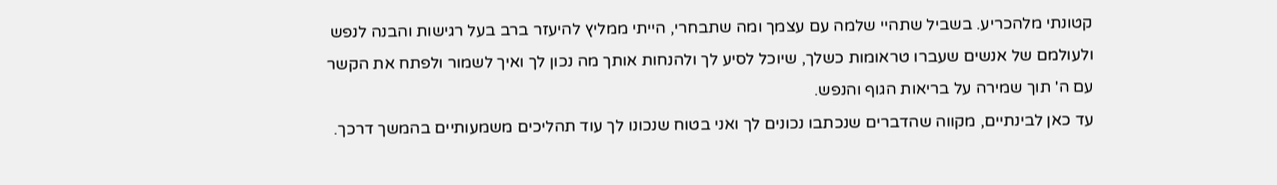קטונתי מלהכריע. בשביל שתהיי שלמה עם עצמך ומה שתבחרי, הייתי ממליץ להיעזר ברב בעל רגישות והבנה לנפש ולעולמם של אנשים שעברו טראומות כשלך, שיוכל לסיע לך ולהנחות אותך מה נכון לך ואיך לשמור ולפתח את הקשר עם ה' תוך שמירה על בריאות הגוף והנפש.
עד כאן לבינתיים, מקווה שהדברים שנכתבו נכונים לך ואני בטוח שנכונו לך עוד תהליכים משמעותיים בהמשך דרכך.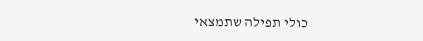כולי תפילה שתמצאי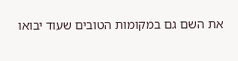את השם גם במקומות הטובים שעוד יבואו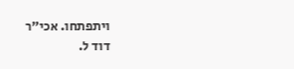ויתפתחו. אכי"ר
דוד ל.